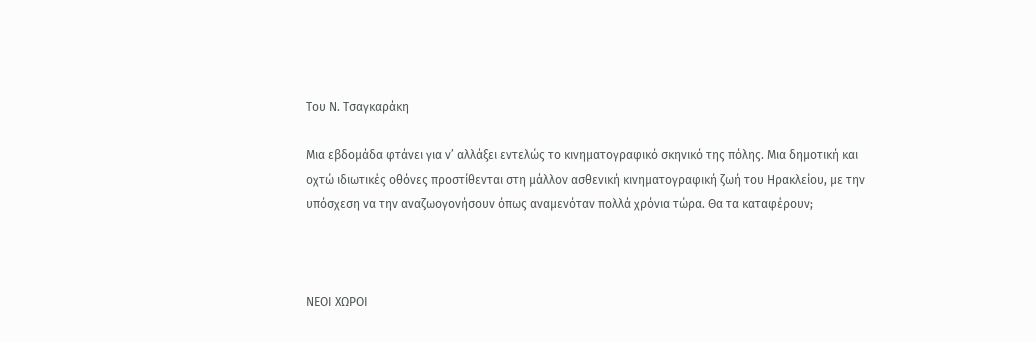Του Ν. Τσαγκαράκη

Μια εβδομάδα φτάνει για νʼ αλλάξει εντελώς το κινηματογραφικό σκηνικό της πόλης. Μια δημοτική και οχτώ ιδιωτικές οθόνες προστίθενται στη μάλλον ασθενική κινηματογραφική ζωή του Ηρακλείου, με την υπόσχεση να την αναζωογονήσουν όπως αναμενόταν πολλά χρόνια τώρα. Θα τα καταφέρουν;



ΝΕΟΙ ΧΩΡΟΙ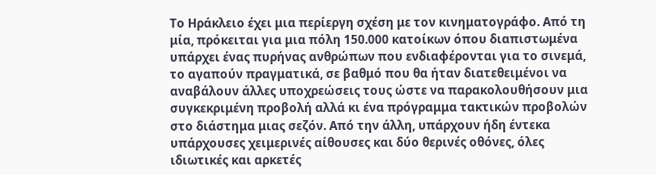Το Ηράκλειο έχει μια περίεργη σχέση με τον κινηματογράφο. Από τη μία, πρόκειται για μια πόλη 150.000 κατοίκων όπου διαπιστωμένα υπάρχει ένας πυρήνας ανθρώπων που ενδιαφέρονται για το σινεμά, το αγαπούν πραγματικά, σε βαθμό που θα ήταν διατεθειμένοι να αναβάλουν άλλες υποχρεώσεις τους ώστε να παρακολουθήσουν μια συγκεκριμένη προβολή αλλά κι ένα πρόγραμμα τακτικών προβολών στο διάστημα μιας σεζόν. Από την άλλη, υπάρχουν ήδη έντεκα υπάρχουσες χειμερινές αίθουσες και δύο θερινές οθόνες, όλες ιδιωτικές και αρκετές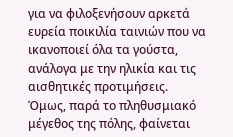για να φιλοξενήσουν αρκετά ευρεία ποικιλία ταινιών που να ικανοποιεί όλα τα γούστα, ανάλογα με την ηλικία και τις αισθητικές προτιμήσεις. Όμως, παρά το πληθυσμιακό μέγεθος της πόλης, φαίνεται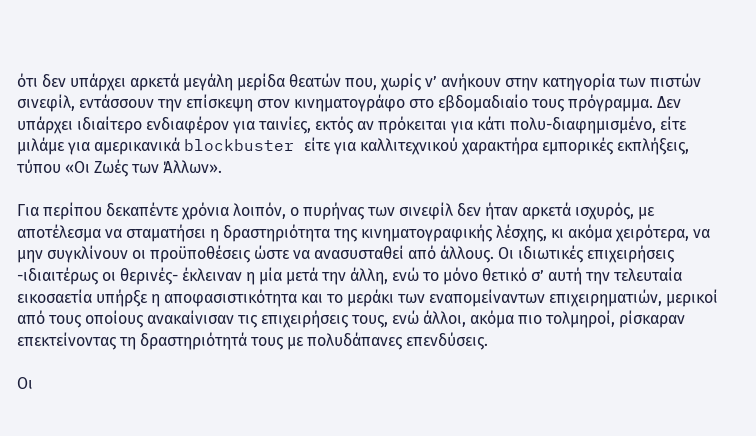ότι δεν υπάρχει αρκετά μεγάλη μερίδα θεατών που, χωρίς νʼ ανήκουν στην κατηγορία των πιστών σινεφίλ, εντάσσουν την επίσκεψη στον κινηματογράφο στο εβδομαδιαίο τους πρόγραμμα. Δεν υπάρχει ιδιαίτερο ενδιαφέρον για ταινίες, εκτός αν πρόκειται για κάτι πολυ-διαφημισμένο, είτε μιλάμε για αμερικανικά blockbuster είτε για καλλιτεχνικού χαρακτήρα εμπορικές εκπλήξεις, τύπου «Οι Ζωές των Άλλων».

Για περίπου δεκαπέντε χρόνια λοιπόν, ο πυρήνας των σινεφίλ δεν ήταν αρκετά ισχυρός, με αποτέλεσμα να σταματήσει η δραστηριότητα της κινηματογραφικής λέσχης, κι ακόμα χειρότερα, να μην συγκλίνουν οι προϋποθέσεις ώστε να ανασυσταθεί από άλλους. Οι ιδιωτικές επιχειρήσεις -ιδιαιτέρως οι θερινές- έκλειναν η μία μετά την άλλη, ενώ το μόνο θετικό σʼ αυτή την τελευταία εικοσαετία υπήρξε η αποφασιστικότητα και το μεράκι των εναπομείναντων επιχειρηματιών, μερικοί από τους οποίους ανακαίνισαν τις επιχειρήσεις τους, ενώ άλλοι, ακόμα πιο τολμηροί, ρίσκαραν επεκτείνοντας τη δραστηριότητά τους με πολυδάπανες επενδύσεις.

Οι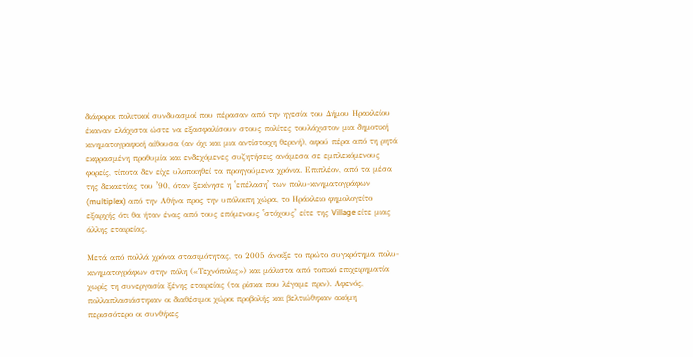διάφοροι πολιτικοί συνδυασμοί που πέρασαν από την ηγεσία του Δήμου Ηρακλείου έκαναν ελάχιστα ώστε να εξασφαλίσουν στους πολίτες τουλάχιστον μια δημοτική κινηματογραφική αίθουσα (αν όχι και μια αντίστοιχη θερινή), αφού πέρα από τη ρητά εκφρασμένη προθυμία και ενδεχόμενες συζητήσεις ανάμεσα σε εμπλεκόμενους φορείς, τίποτα δεν είχε υλοποιηθεί τα προηγούμενα χρόνια. Επιπλέον, από τα μέσα της δεκαετίας του ʼ90, όταν ξεκίνησε η ʽεπέλασηʼ των πολυ-κινηματογράφων (multiplex) από την Αθήνα προς την υπόλοιπη χώρα, το Ηράκλειο φημολογείτο εξαρχής ότι θα ήταν ένας από τους επόμενους ʽστόχουςʼ είτε της Village είτε μιας άλλης εταιρείας.

Μετά από πολλά χρόνια στασιμότητας, το 2005 άνοιξε το πρώτο συγκρότημα πολυ-κινηματογράφων στην πόλη («Τεχνόπολις») και μάλιστα από τοπικό επιχειρηματία χωρίς τη συνεργασία ξένης εταιρείας (τα ρίσκα που λέγαμε πριν). Αφενός, πολλαπλασιάστηκαν οι διαθέσιμοι χώροι προβολής και βελτιώθηκαν ακόμη περισσότερο οι συνθήκες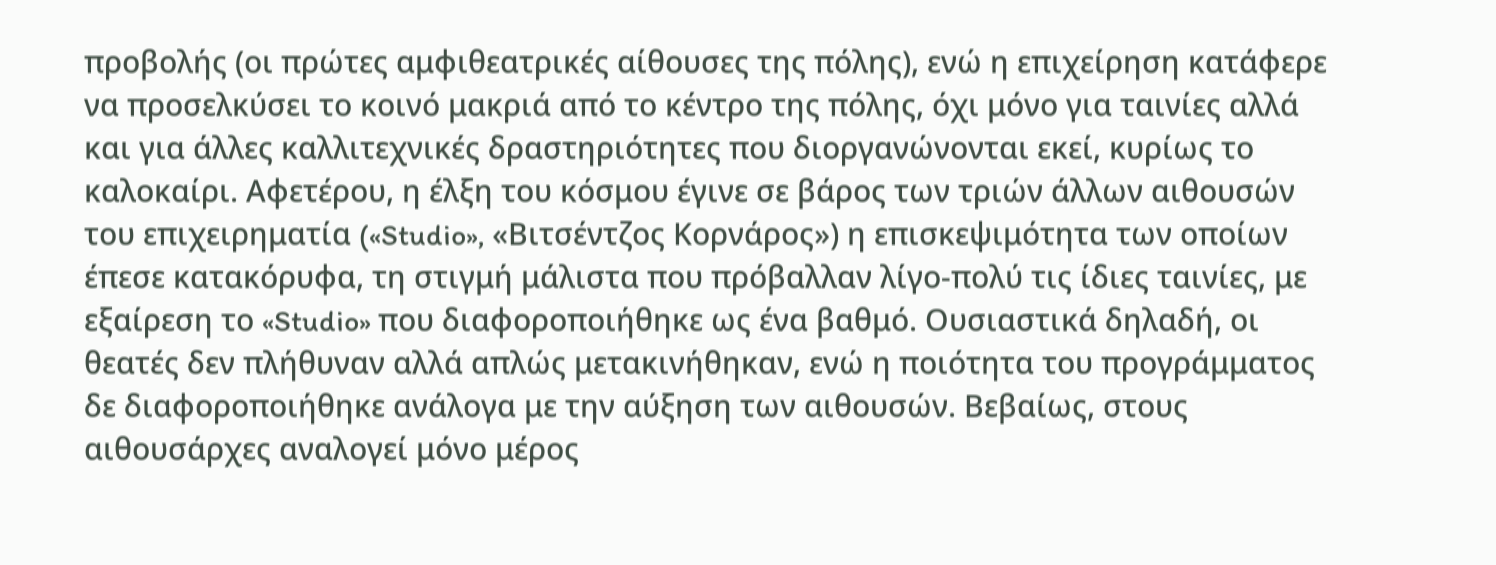προβολής (οι πρώτες αμφιθεατρικές αίθουσες της πόλης), ενώ η επιχείρηση κατάφερε να προσελκύσει το κοινό μακριά από το κέντρο της πόλης, όχι μόνο για ταινίες αλλά και για άλλες καλλιτεχνικές δραστηριότητες που διοργανώνονται εκεί, κυρίως το καλοκαίρι. Αφετέρου, η έλξη του κόσμου έγινε σε βάρος των τριών άλλων αιθουσών του επιχειρηματία («Studio», «Βιτσέντζος Κορνάρος») η επισκεψιμότητα των οποίων έπεσε κατακόρυφα, τη στιγμή μάλιστα που πρόβαλλαν λίγο-πολύ τις ίδιες ταινίες, με εξαίρεση το «Studio» που διαφοροποιήθηκε ως ένα βαθμό. Ουσιαστικά δηλαδή, οι θεατές δεν πλήθυναν αλλά απλώς μετακινήθηκαν, ενώ η ποιότητα του προγράμματος δε διαφοροποιήθηκε ανάλογα με την αύξηση των αιθουσών. Βεβαίως, στους αιθουσάρχες αναλογεί μόνο μέρος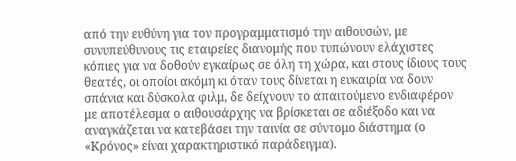από την ευθύνη για τον προγραμματισμό την αιθουσών, με συνυπεύθυνους τις εταιρείες διανομής που τυπώνουν ελάχιστες κόπιες για να δοθούν εγκαίρως σε όλη τη χώρα, και στους ίδιους τους θεατές, οι οποίοι ακόμη κι όταν τους δίνεται η ευκαιρία να δουν σπάνια και δύσκολα φιλμ, δε δείχνουν το απαιτούμενο ενδιαφέρον με αποτέλεσμα ο αιθουσάρχης να βρίσκεται σε αδιέξοδο και να αναγκάζεται να κατεβάσει την ταινία σε σύντομο διάστημα (ο «Κρόνος» είναι χαρακτηριστικό παράδειγμα).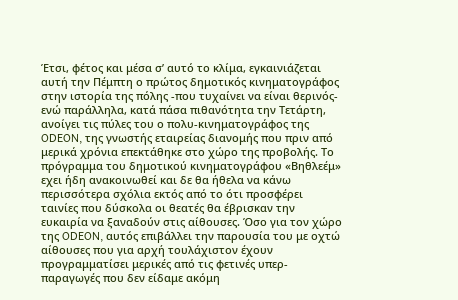Έτσι, φέτος και μέσα σʼ αυτό το κλίμα, εγκαινιάζεται αυτή την Πέμπτη ο πρώτος δημοτικός κινηματογράφος στην ιστορία της πόλης -που τυχαίνει να είναι θερινός- ενώ παράλληλα, κατά πάσα πιθανότητα την Τετάρτη, ανοίγει τις πύλες του ο πολυ-κινηματογράφος της ODEON, της γνωστής εταιρείας διανομής που πριν από μερικά χρόνια επεκτάθηκε στο χώρο της προβολής. Το πρόγραμμα του δημοτικού κινηματογράφου «Βηθλεέμ» εχει ήδη ανακοινωθεί και δε θα ήθελα να κάνω περισσότερα σχόλια εκτός από το ότι προσφέρει ταινίες που δύσκολα οι θεατές θα έβρισκαν την ευκαιρία να ξαναδούν στις αίθουσες. Όσο για τον χώρο της ODEON, αυτός επιβάλλει την παρουσία του με οχτώ αίθουσες που για αρχή τουλάχιστον έχουν προγραμματίσει μερικές από τις φετινές υπερ-παραγωγές που δεν είδαμε ακόμη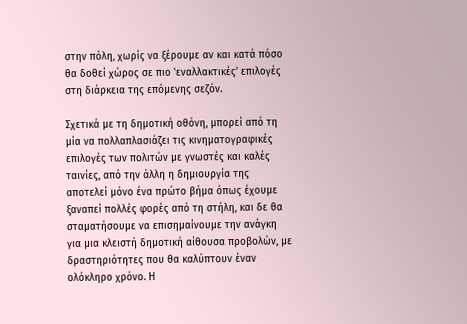στην πόλη, χωρίς να ξέρουμε αν και κατά πόσο θα δοθεί χώρος σε πιο ʽεναλλακτικέςʼ επιλογές στη διάρκεια της επόμενης σεζόν.

Σχετικά με τη δημοτική οθόνη, μπορεί από τη μία να πολλαπλασιάζει τις κινηματογραφικές επιλογές των πολιτών με γνωστές και καλές ταινίες, από την άλλη η δημιουργία της αποτελεί μόνο ένα πρώτο βήμα όπως έχουμε ξαναπεί πολλές φορές από τη στήλη, και δε θα σταματήσουμε να επισημαίνουμε την ανάγκη για μια κλειστή δημοτική αίθουσα προβολών, με δραστηριότητες που θα καλύπτουν έναν ολόκληρο χρόνο. Η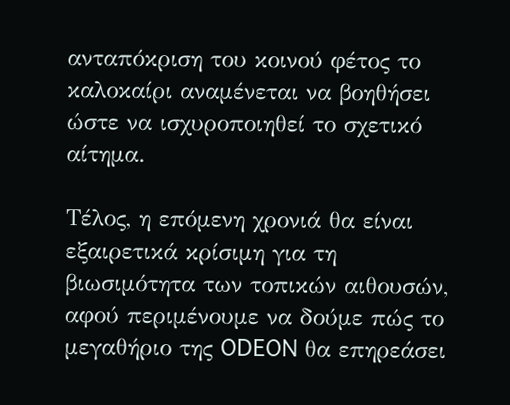ανταπόκριση του κοινού φέτος το καλοκαίρι αναμένεται να βοηθήσει ώστε να ισχυροποιηθεί το σχετικό αίτημα.

Τέλος, η επόμενη χρονιά θα είναι εξαιρετικά κρίσιμη για τη βιωσιμότητα των τοπικών αιθουσών, αφού περιμένουμε να δούμε πώς το μεγαθήριο της ODEON θα επηρεάσει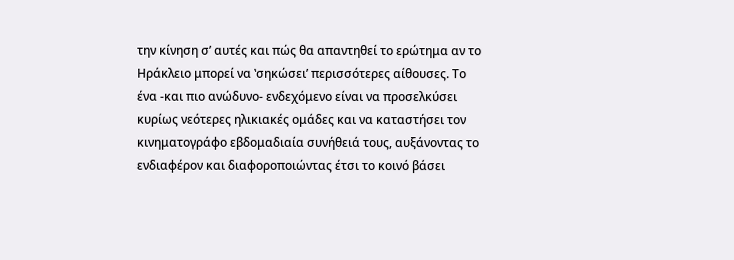την κίνηση σʼ αυτές και πώς θα απαντηθεί το ερώτημα αν το Ηράκλειο μπορεί να ʽσηκώσειʼ περισσότερες αίθουσες. Το ένα -και πιο ανώδυνο- ενδεχόμενο είναι να προσελκύσει κυρίως νεότερες ηλικιακές ομάδες και να καταστήσει τον κινηματογράφο εβδομαδιαία συνήθειά τους, αυξάνοντας το ενδιαφέρον και διαφοροποιώντας έτσι το κοινό βάσει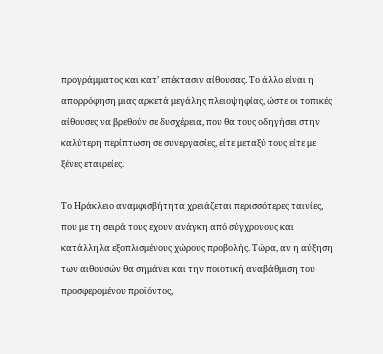προγράμματος και κατʼ επέκτασιν αίθουσας. Το άλλο είναι η απορρόφηση μιας αρκετά μεγάλης πλειοψηφίας, ώστε οι τοπικές αίθουσες να βρεθούν σε δυσχέρεια, που θα τους οδηγήσει στην καλύτερη περίπτωση σε συνεργασίες, είτε μεταξύ τους είτε με ξένες εταιρείες.

Το Ηράκλειο αναμφισβήτητα χρειάζεται περισσότερες ταινίες, που με τη σειρά τους εχουν ανάγκη από σύγχρονους και κατάλληλα εξοπλισμένους χώρους προβολής. Τώρα, αν η αύξηση των αιθουσών θα σημάνει και την ποιοτική αναβάθμιση του προσφερομένου προϊόντος,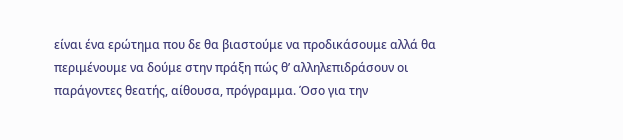είναι ένα ερώτημα που δε θα βιαστούμε να προδικάσουμε αλλά θα περιμένουμε να δούμε στην πράξη πώς θʼ αλληλεπιδράσουν οι παράγοντες θεατής, αίθουσα, πρόγραμμα. Όσο για την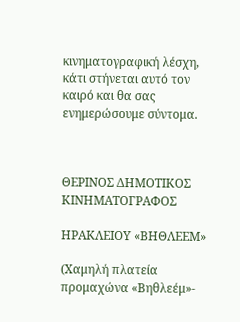κινηματογραφική λέσχη, κάτι στήνεται αυτό τον καιρό και θα σας ενημερώσουμε σύντομα.



ΘΕΡΙΝΟΣ ΔΗΜΟΤΙΚΟΣ ΚΙΝΗΜΑΤΟΓΡΑΦΟΣ

ΗΡΑΚΛΕΙΟΥ «ΒΗΘΛΕΕΜ»

(Χαμηλή πλατεία προμαχώνα «Βηθλεέμ»-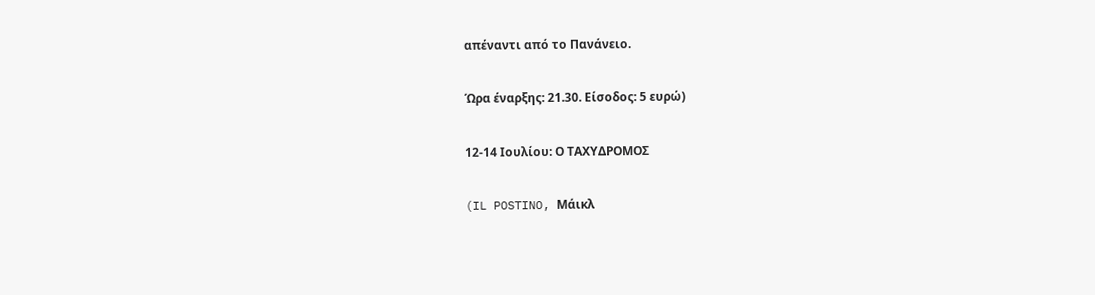απέναντι από το Πανάνειο.

Ώρα έναρξης: 21.30. Είσοδος: 5 ευρώ)

12-14 Ιουλίου: Ο ΤΑΧΥΔΡΟΜΟΣ

(IL POSTINO, Μάικλ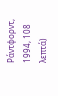Ράντφορντ, 1994, 108 λεπτά)